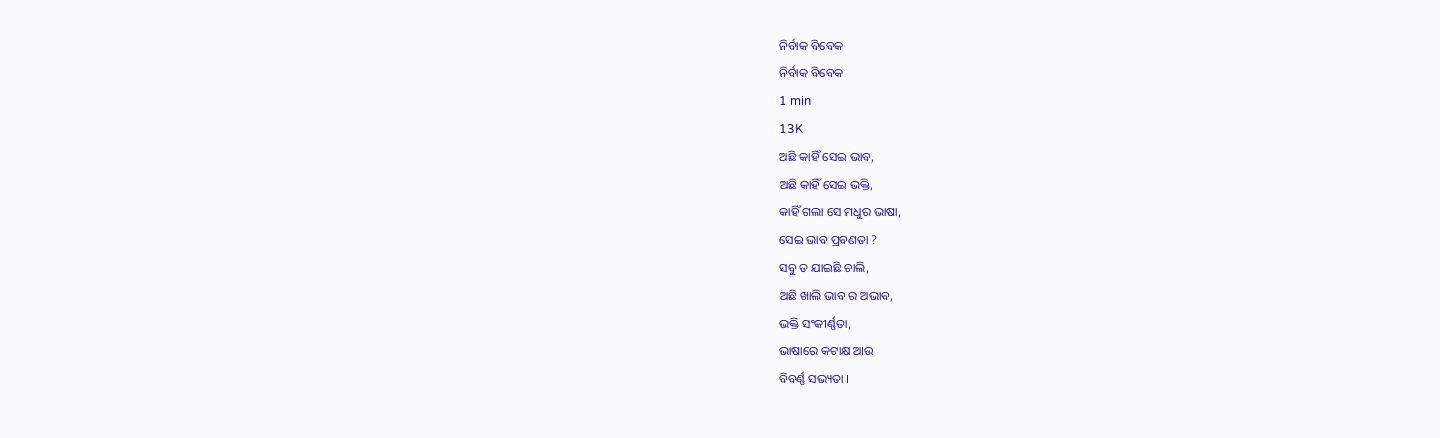ନିର୍ବାକ ବିବେକ
ନିର୍ବାକ ବିବେକ
1 min
13K
ଅଛି କାହିଁ ସେଇ ଭାବ,
ଅଛି କାହିଁ ସେଇ ଭକ୍ତି,
କାହିଁ ଗଲା ସେ ମଧୁର ଭାଷା,
ସେଇ ଭାବ ପ୍ରବଣତା ?
ସବୁ ତ ଯାଇଛି ଚାଲି,
ଅଛି ଖାଲି ଭାବ ର ଅଭାବ,
ଭକ୍ତି ସଂକୀର୍ଣ୍ଣତା,
ଭାଷାରେ କଟାକ୍ଷ ଆଉ
ବିବର୍ଣ୍ଣ ସଭ୍ୟତା ।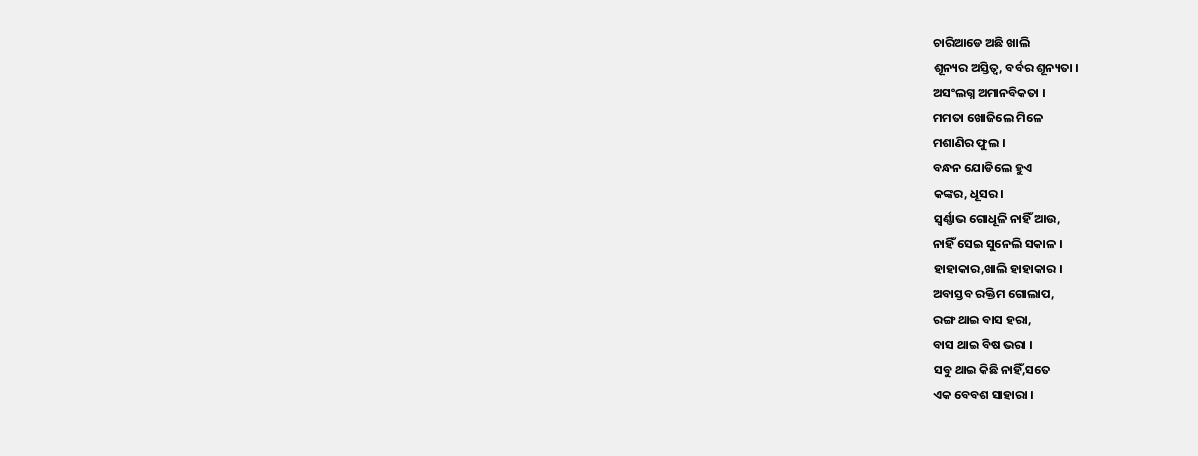ଚାରିଆଡେ ଅଛି ଖାଲି
ଶୂନ୍ୟର ଅସ୍ତିତ୍ୱ, ବର୍ବର ଶୂନ୍ୟତା ।
ଅସଂଲଗ୍ନ ଅମାନବିକତା ।
ମମତା ଖୋଜିଲେ ମିଳେ
ମଶାଣିର ଫୁଲ ।
ବନ୍ଧନ ଯୋଡିଲେ ହୁଏ
କଙ୍କର, ଧୂସର ।
ସ୍ବର୍ଣ୍ଣାଭ ଗୋଧୂଳି ନାହିଁ ଆଉ,
ନାହିଁ ସେଇ ସୁନେଲି ସକାଳ ।
ହାହାକାର,ଖାଲି ହାହାକାର ।
ଅବାସ୍ତବ ରକ୍ତିମ ଗୋଲାପ,
ରଙ୍ଗ ଥାଇ ବାସ ହରା,
ବାସ ଥାଇ ବିଷ ଭରା ।
ସବୁ ଥାଇ କିଛି ନାହିଁ,ସତେ
ଏକ ବେବଶ ସାହାରା ।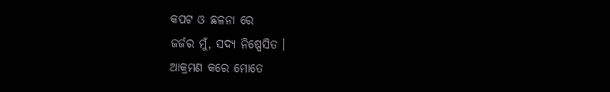କପଟ ଓ ଛଳନା ରେ
ଜର୍ଜର ମୁଁ, ସଦ୍ୟ ନିଷ୍ପେସିତ ।
ଆକ୍ରମଣ କରେ ମୋତେ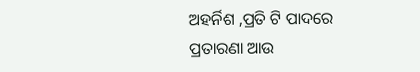ଅହର୍ନିଶ ,ପ୍ରତି ଟି ପାଦରେ
ପ୍ରତାରଣା ଆଉ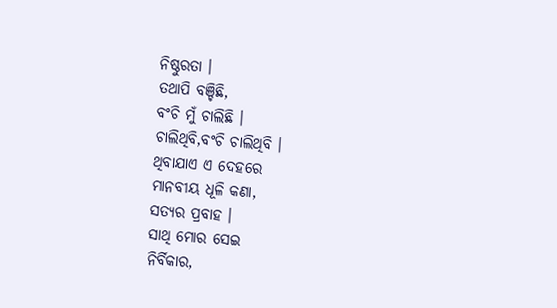ନିଷ୍ଠୁରତା ।
ତଥାପି ବଞ୍ଚିଛି,
ବଂଚି ମୁଁ ଚାଲିଛି ।
ଚାଲିଥିବି,ବଂଚି ଚାଲିଥିବି ।
ଥିବାଯାଏ ଏ ଦେହରେ
ମାନବୀୟ ଧୂଳି କଣା,
ସତ୍ୟର ପ୍ରବାହ ।
ସାଥି ମୋର ସେଇ
ନିର୍ବିକାର,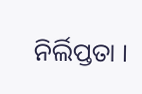ନିର୍ଲିପ୍ତତା ।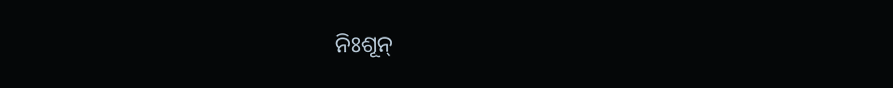ନିଃଶୂନ୍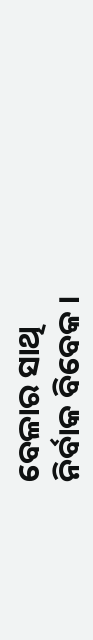ବେଳାର ସାଥି
ନିର୍ବାକ ବିବେକ ।